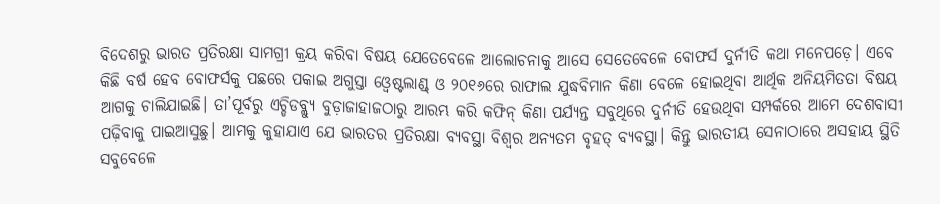ବିଦେଶରୁ ଭାରତ ପ୍ରତିରକ୍ଷା ସାମଗ୍ରୀ କ୍ରୟ କରିବା ବିଷୟ ଯେତେବେଳେ ଆଲୋଚନାକୁ ଆସେ ସେତେବେଳେ ବୋଫର୍ସ ଦୁର୍ନୀତି କଥା ମନେପଡ଼େ। ଏବେ କିଛି ବର୍ଷ ହେବ ବୋଫର୍ସକୁ ପଛରେ ପକାଇ ଅଗୁସ୍ତା ଓ୍ବେଷ୍ଟଲାଣ୍ଡ୍ ଓ ୨୦୧୬ରେ ରାଫାଲ ଯୁଦ୍ଧବିମାନ କିଣା ବେଳେ ହୋଇଥିବା ଆର୍ଥିକ ଅନିୟମିତତା ବିଷୟ ଆଗକୁ ଚାଲିଯାଇଛି। ତା’ପୂର୍ବରୁ ଏଚ୍ଡିଡବ୍ଲ୍ୟୁ ବୁଡ଼ାଜାହାଜଠାରୁ ଆରମ୍ଭ କରି କଫିନ୍ କିଣା ପର୍ଯ୍ୟନ୍ତ ସବୁଥିରେ ଦୁର୍ନୀତି ହେଉଥିବା ସମ୍ପର୍କରେ ଆମେ ଦେଶବାସୀ ପଢ଼ିବାକୁ ପାଇଆସୁଛୁ। ଆମକୁ କୁହାଯାଏ ଯେ ଭାରତର ପ୍ରତିରକ୍ଷା ବ୍ୟବସ୍ଥା ବିଶ୍ୱର ଅନ୍ୟତମ ବୃହତ୍ ବ୍ୟବସ୍ଥା। କିନ୍ତୁ ଭାରତୀୟ ସେନାଠାରେ ଅସହାୟ ସ୍ଥିତି ସବୁବେଳେ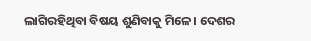ଲାଗିରହିଥିବା ବିଷୟ ଶୁଣିବାକୁ ମିଳେ। ଦେଶର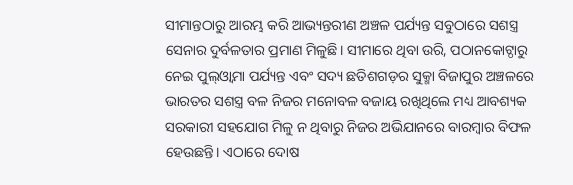ସୀମାନ୍ତଠାରୁ ଆରମ୍ଭ କରି ଆଭ୍ୟନ୍ତରୀଣ ଅଞ୍ଚଳ ପର୍ଯ୍ୟନ୍ତ ସବୁଠାରେ ସଶସ୍ତ୍ର ସେନାର ଦୁର୍ବଳତାର ପ୍ରମାଣ ମିଳୁଛି। ସୀମାରେ ଥିବା ଉରି, ପଠାନକୋଟ୍ଠାରୁ ନେଇ ପୁଲ୍ଓ୍ବାମା ପର୍ଯ୍ୟନ୍ତ ଏବଂ ସଦ୍ୟ ଛତିଶଗଡ଼ର ସୁକ୍ମା ବିଜାପୁର ଅଞ୍ଚଳରେ ଭାରତର ସଶସ୍ତ୍ର ବଳ ନିଜର ମନୋବଳ ବଜାୟ ରଖିଥିଲେ ମଧ୍ୟ ଆବଶ୍ୟକ ସରକାରୀ ସହଯୋଗ ମିଳୁ ନ ଥିବାରୁ ନିଜର ଅଭିଯାନରେ ବାରମ୍ବାର ବିଫଳ ହେଉଛନ୍ତି। ଏଠାରେ ଦୋଷ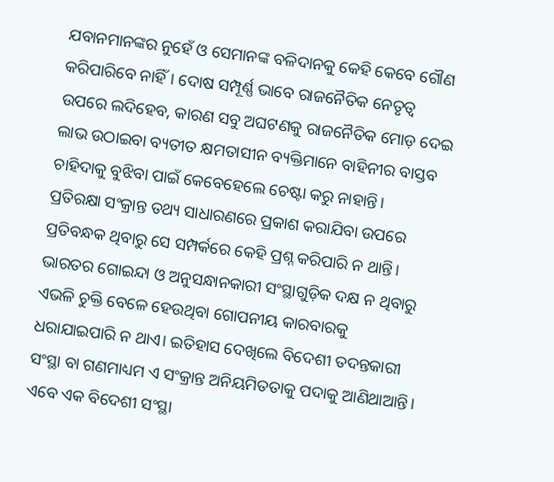ଯବାନମାନଙ୍କର ନୁହେଁ ଓ ସେମାନଙ୍କ ବଳିଦାନକୁ କେହି କେବେ ଗୌଣ କରିପାରିବେ ନାହିଁ। ଦୋଷ ସମ୍ପୂର୍ଣ୍ଣ ଭାବେ ରାଜନୈତିକ ନେତୃତ୍ୱ ଉପରେ ଲଦିହେବ, କାରଣ ସବୁ ଅଘଟଣକୁ ରାଜନୈତିକ ମୋଡ଼ ଦେଇ ଲାଭ ଉଠାଇବା ବ୍ୟତୀତ କ୍ଷମତାସୀନ ବ୍ୟକ୍ତିମାନେ ବାହିନୀର ବାସ୍ତବ ଚାହିଦାକୁ ବୁଝିବା ପାଇଁ କେବେହେଲେ ଚେଷ୍ଟା କରୁ ନାହାନ୍ତି।
ପ୍ରତିରକ୍ଷା ସଂକ୍ରାନ୍ତ ତଥ୍ୟ ସାଧାରଣରେ ପ୍ରକାଶ କରାଯିବା ଉପରେ ପ୍ରତିବନ୍ଧକ ଥିବାରୁ ସେ ସମ୍ପର୍କରେ କେହି ପ୍ରଶ୍ନ କରିପାରି ନ ଥାନ୍ତି। ଭାରତର ଗୋଇନ୍ଦା ଓ ଅନୁସନ୍ଧାନକାରୀ ସଂସ୍ଥାଗୁଡ଼ିକ ଦକ୍ଷ ନ ଥିବାରୁ ଏଭଳି ଚୁକ୍ତି ବେଳେ ହେଉଥିବା ଗୋପନୀୟ କାରବାରକୁ ଧରାଯାଇପାରି ନ ଥାଏ। ଇତିହାସ ଦେଖିଲେ ବିଦେଶୀ ତଦନ୍ତକାରୀ ସଂସ୍ଥା ବା ଗଣମାଧ୍ୟମ ଏ ସଂକ୍ରାନ୍ତ ଅନିୟମିତତାକୁ ପଦାକୁ ଆଣିଥାଆନ୍ତି। ଏବେ ଏକ ବିଦେଶୀ ସଂସ୍ଥା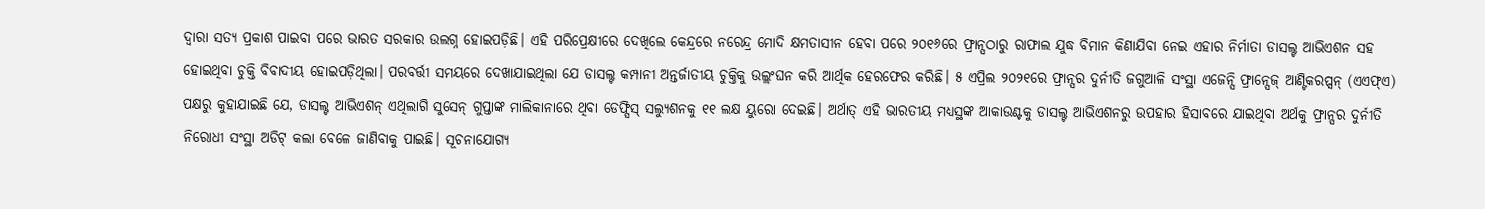ଦ୍ୱାରା ସତ୍ୟ ପ୍ରକାଶ ପାଇବା ପରେ ଭାରତ ସରକାର ଉଲଗ୍ନ ହୋଇପଡ଼ିଛି। ଏହି ପରିପ୍ରେକ୍ଷୀରେ ଦେଖିଲେ କେନ୍ଦ୍ରରେ ନରେନ୍ଦ୍ର ମୋଦି କ୍ଷମତାସୀନ ହେବା ପରେ ୨୦୧୬ରେ ଫ୍ରାନ୍ସଠାରୁ ରାଫାଲ ଯୁଦ୍ଧ ବିମାନ କିଣାଯିବା ନେଇ ଏହାର ନିର୍ମାତା ଡାସଲ୍ଟ ଆଭିଏଶନ ସହ ହୋଇଥିବା ଚୁକ୍ତି ବିବାଦୀୟ ହୋଇପଡ଼ିଥିଲା। ପରବର୍ତ୍ତୀ ସମୟରେ ଦେଖାଯାଇଥିଲା ଯେ ଡାସଲ୍ଟ କମ୍ପାନୀ ଅନ୍ତର୍ଜାତୀୟ ଚୁକ୍ତିକୁ ଉଲ୍ଲଂଘନ କରି ଆର୍ଥିକ ହେରଫେର କରିଛି। ୫ ଏପ୍ରିଲ ୨୦୨୧ରେ ଫ୍ରାନ୍ସର ଦୁର୍ନୀତି ଜଗୁଆଳି ସଂସ୍ଥା ଏଜେନ୍ସି ଫ୍ରାନ୍ସେଜ୍ ଆଣ୍ଟିକରପ୍ସନ୍ (ଏଏଫ୍ଏ) ପକ୍ଷରୁ କୁହାଯାଇଛି ଯେ, ଡାସଲ୍ଟ ଆଭିଏଶନ୍ ଏଥିଲାଗି ସୁସେନ୍ ଗୁପ୍ତାଙ୍କ ମାଲିକାନାରେ ଥିବା ଡେଫ୍ସିସ୍ ସଲ୍ୟୁଶନକୁ ୧୧ ଲକ୍ଷ ୟୁରୋ ଦେଇଛି। ଅର୍ଥାତ୍ ଏହି ଭାରତୀୟ ମଧ୍ୟସ୍ଥଙ୍କ ଆକାଉଣ୍ଟକୁ ଡାସଲ୍ଟ ଆଭିଏଶନରୁ ଉପହାର ହିସାବରେ ଯାଇଥିବା ଅର୍ଥକୁ ଫ୍ରାନ୍ସର ଦୁର୍ନୀତି ନିରୋଧୀ ସଂସ୍ଥା ଅଡିଟ୍ କଲା ବେଳେ ଜାଣିବାକୁ ପାଇଛି। ସୂଚନାଯୋଗ୍ୟ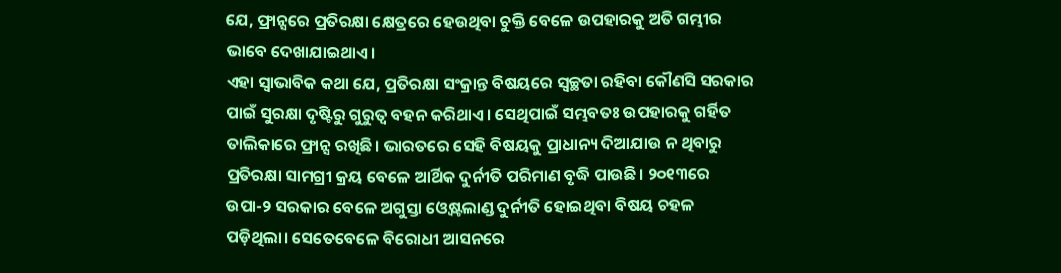ଯେ, ଫ୍ରାନ୍ସରେ ପ୍ରତିରକ୍ଷା କ୍ଷେତ୍ରରେ ହେଉଥିବା ଚୁକ୍ତି ବେଳେ ଉପହାରକୁ ଅତି ଗମ୍ଭୀର ଭାବେ ଦେଖାଯାଇଥାଏ।
ଏହା ସ୍ବାଭାବିକ କଥା ଯେ, ପ୍ରତିରକ୍ଷା ସଂକ୍ରାନ୍ତ ବିଷୟରେ ସ୍ବଚ୍ଛତା ରହିବା କୌଣସି ସରକାର ପାଇଁ ସୁରକ୍ଷା ଦୃଷ୍ଟିରୁ ଗୁରୁତ୍ୱ ବହନ କରିଥାଏ। ସେଥିପାଇଁ ସମ୍ଭବତଃ ଉପହାରକୁ ଗର୍ହିତ ତାଲିକାରେ ଫ୍ରାନ୍ସ ରଖିଛି। ଭାରତରେ ସେହି ବିଷୟକୁ ପ୍ରାଧାନ୍ୟ ଦିଆଯାଉ ନ ଥିବାରୁ ପ୍ରତିରକ୍ଷା ସାମଗ୍ରୀ କ୍ରୟ ବେଳେ ଆର୍ଥିକ ଦୁର୍ନୀତି ପରିମାଣ ବୃଦ୍ଧି ପାଉଛି। ୨୦୧୩ରେ ଉପା-୨ ସରକାର ବେଳେ ଅଗୁସ୍ତା ଓ୍ବେଷ୍ଟଲାଣ୍ଡ ଦୁର୍ନୀତି ହୋଇଥିବା ବିଷୟ ଚହଳ ପଡ଼ିଥିଲା। ସେତେବେଳେ ବିରୋଧୀ ଆସନରେ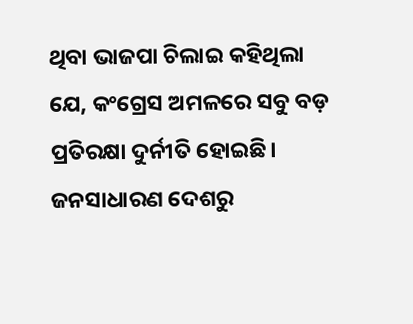ଥିବା ଭାଜପା ଚିଲାଇ କହିଥିଲା ଯେ, କଂଗ୍ରେସ ଅମଳରେ ସବୁ ବଡ଼ ପ୍ରତିରକ୍ଷା ଦୁର୍ନୀତି ହୋଇଛି। ଜନସାଧାରଣ ଦେଶରୁ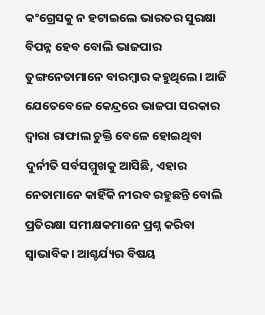କଂଗ୍ରେସକୁ ନ ହଟାଇଲେ ଭାରତର ସୁରକ୍ଷା ବିପନ୍ନ ହେବ ବୋଲି ଭାଜପାର ତୁଙ୍ଗନେତାମାନେ ବାରମ୍ବାର କହୁଥିଲେ। ଆଜି ଯେତେବେଳେ କେନ୍ଦ୍ରରେ ଭାଜପା ସରକାର ଦ୍ୱାରା ରାଫାଲ ଚୁକ୍ତି ବେଳେ ହୋଇଥିବା ଦୁର୍ନୀତି ସର୍ବସମ୍ମୁଖକୁ ଆସିଛି, ଏହାର ନେତାମାନେ କାହିଁକି ନୀରବ ରହୁଛନ୍ତି ବୋଲି ପ୍ରତିରକ୍ଷା ସମୀକ୍ଷକମାନେ ପ୍ରଶ୍ନ କରିବା ସ୍ବାଭାବିକ। ଆଶ୍ଚର୍ଯ୍ୟର ବିଷୟ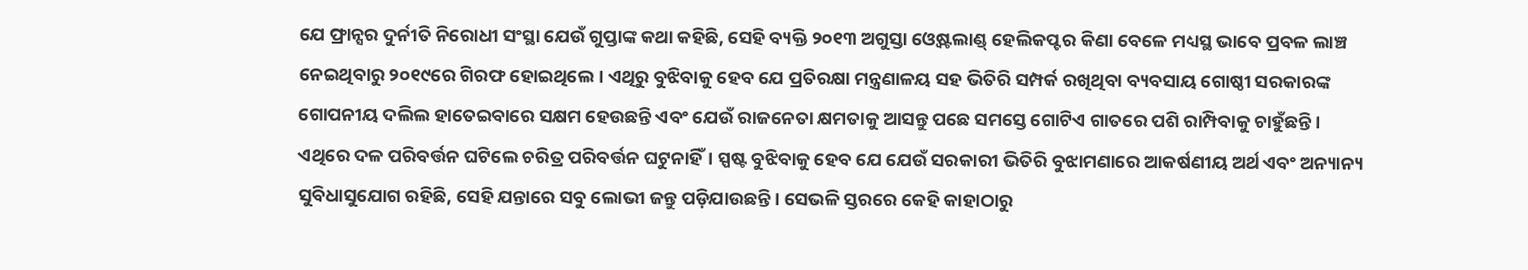ଯେ ଫ୍ରାନ୍ସର ଦୁର୍ନୀତି ନିରୋଧୀ ସଂସ୍ଥା ଯେଉଁ ଗୁପ୍ତାଙ୍କ କଥା କହିଛି, ସେହି ବ୍ୟକ୍ତି ୨୦୧୩ ଅଗୁସ୍ତା ଓ୍ବେଷ୍ଟଲାଣ୍ଡ୍ ହେଲିକପ୍ଟର କିଣା ବେଳେ ମଧ୍ୟସ୍ଥ ଭାବେ ପ୍ରବଳ ଲାଞ୍ଚ ନେଇଥିବାରୁ ୨୦୧୯ରେ ଗିରଫ ହୋଇଥିଲେ। ଏଥିରୁ ବୁଝିବାକୁ ହେବ ଯେ ପ୍ରତିରକ୍ଷା ମନ୍ତ୍ରଣାଳୟ ସହ ଭିତିରି ସମ୍ପର୍କ ରଖିଥିବା ବ୍ୟବସାୟ ଗୋଷ୍ଠୀ ସରକାରଙ୍କ ଗୋପନୀୟ ଦଲିଲ ହାତେଇବାରେ ସକ୍ଷମ ହେଉଛନ୍ତି ଏବଂ ଯେଉଁ ରାଜନେତା କ୍ଷମତାକୁ ଆସନ୍ତୁ ପଛେ ସମସ୍ତେ ଗୋଟିଏ ଗାତରେ ପଶି ରାମ୍ପିବାକୁ ଚାହୁଁଛନ୍ତି। ଏଥିରେ ଦଳ ପରିବର୍ତ୍ତନ ଘଟିଲେ ଚରିତ୍ର ପରିବର୍ତ୍ତନ ଘଟୁନାହିଁ। ସ୍ପଷ୍ଟ ବୁଝିବାକୁ ହେବ ଯେ ଯେଉଁ ସରକାରୀ ଭିତିରି ବୁଝାମଣାରେ ଆକର୍ଷଣୀୟ ଅର୍ଥ ଏବଂ ଅନ୍ୟାନ୍ୟ ସୁବିଧାସୁଯୋଗ ରହିଛି, ସେହି ଯନ୍ତାରେ ସବୁ ଲୋଭୀ ଜନ୍ତୁ ପଡ଼ିଯାଉଛନ୍ତି। ସେଭଳି ସ୍ତରରେ କେହି କାହାଠାରୁ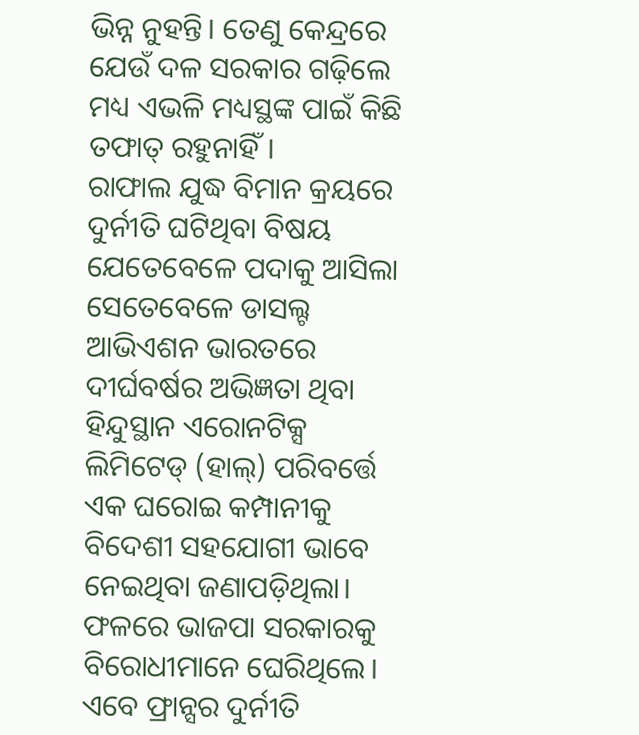ଭିନ୍ନ ନୁହନ୍ତି। ତେଣୁ କେନ୍ଦ୍ରରେ ଯେଉଁ ଦଳ ସରକାର ଗଢ଼ିଲେ ମଧ୍ୟ ଏଭଳି ମଧ୍ୟସ୍ଥଙ୍କ ପାଇଁ କିଛି ତଫାତ୍ ରହୁନାହିଁ।
ରାଫାଲ ଯୁଦ୍ଧ ବିମାନ କ୍ରୟରେ ଦୁର୍ନୀତି ଘଟିଥିବା ବିଷୟ ଯେତେବେଳେ ପଦାକୁ ଆସିଲା ସେତେବେଳେ ଡାସଲ୍ଟ ଆଭିଏଶନ ଭାରତରେ ଦୀର୍ଘବର୍ଷର ଅଭିଜ୍ଞତା ଥିବା ହିନ୍ଦୁସ୍ଥାନ ଏରୋନଟିକ୍ସ ଲିମିଟେଡ୍ (ହାଲ୍) ପରିବର୍ତ୍ତେ ଏକ ଘରୋଇ କମ୍ପାନୀକୁ ବିଦେଶୀ ସହଯୋଗୀ ଭାବେ ନେଇଥିବା ଜଣାପଡ଼ିଥିଲା। ଫଳରେ ଭାଜପା ସରକାରକୁ ବିରୋଧୀମାନେ ଘେରିଥିଲେ। ଏବେ ଫ୍ରାନ୍ସର ଦୁର୍ନୀତି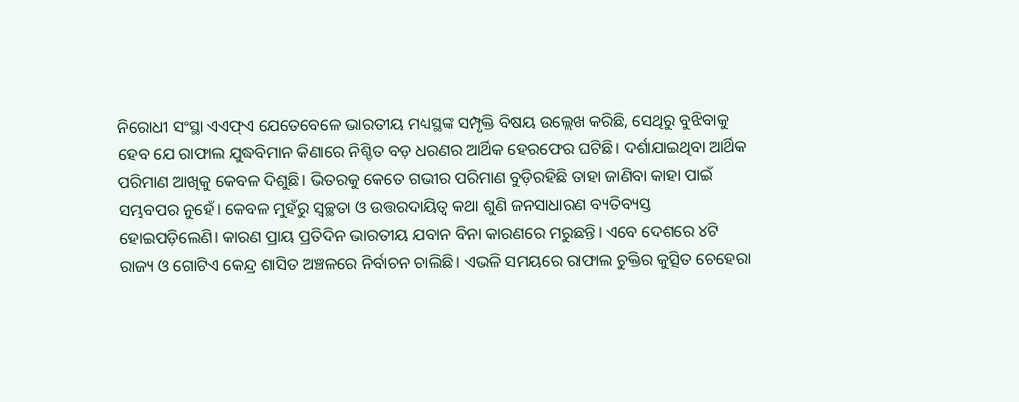ନିରୋଧୀ ସଂସ୍ଥା ଏଏଫ୍ଏ ଯେତେବେଳେ ଭାରତୀୟ ମଧ୍ୟସ୍ଥଙ୍କ ସମ୍ପୃକ୍ତି ବିଷୟ ଉଲ୍ଲେଖ କରିଛି, ସେଥିରୁ ବୁଝିବାକୁ ହେବ ଯେ ରାଫାଲ ଯୁଦ୍ଧବିମାନ କିଣାରେ ନିଶ୍ଚିତ ବଡ଼ ଧରଣର ଆର୍ଥିକ ହେରଫେର ଘଟିଛି। ଦର୍ଶାଯାଇଥିବା ଆର୍ଥିକ ପରିମାଣ ଆଖିକୁ କେବଳ ଦିଶୁଛି। ଭିତରକୁ କେତେ ଗଭୀର ପରିମାଣ ବୁଡ଼ିରହିଛି ତାହା ଜାଣିବା କାହା ପାଇଁ ସମ୍ଭବପର ନୁହେଁ। କେବଳ ମୁହଁରୁ ସ୍ବଚ୍ଛତା ଓ ଉତ୍ତରଦାୟିତ୍ୱ କଥା ଶୁଣି ଜନସାଧାରଣ ବ୍ୟତିବ୍ୟସ୍ତ ହୋଇପଡ଼ିଲେଣି। କାରଣ ପ୍ରାୟ ପ୍ରତିଦିନ ଭାରତୀୟ ଯବାନ ବିନା କାରଣରେ ମରୁଛନ୍ତି। ଏବେ ଦେଶରେ ୪ଟି ରାଜ୍ୟ ଓ ଗୋଟିଏ କେନ୍ଦ୍ର ଶାସିତ ଅଞ୍ଚଳରେ ନିର୍ବାଚନ ଚାଲିଛି। ଏଭଳି ସମୟରେ ରାଫାଲ ଚୁକ୍ତିର କୁତ୍ସିତ ଚେହେରା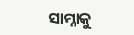ସାମ୍ନାକୁ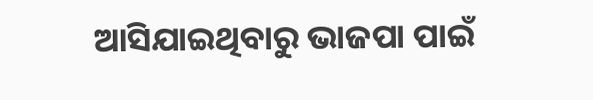ଆସିଯାଇଥିବାରୁ ଭାଜପା ପାଇଁ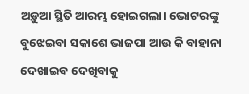ଅଡ଼ୁଆ ସ୍ଥିତି ଆରମ୍ଭ ହୋଇଗଲା। ଭୋଟରଙ୍କୁ ବୁଝେଇବା ସକାଶେ ଭାଜପା ଆଉ କି ବାହାନା ଦେଖାଇବ ଦେଖିବାକୁ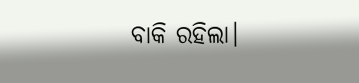ବାକି ରହିଲା।